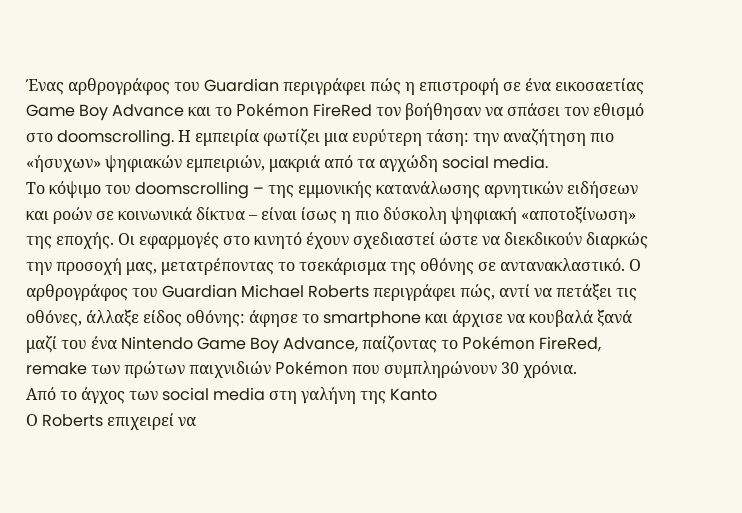Ένας αρθρογράφος του Guardian περιγράφει πώς η επιστροφή σε ένα εικοσαετίας Game Boy Advance και το Pokémon FireRed τον βοήθησαν να σπάσει τον εθισμό στο doomscrolling. Η εμπειρία φωτίζει μια ευρύτερη τάση: την αναζήτηση πιο «ήσυχων» ψηφιακών εμπειριών, μακριά από τα αγχώδη social media.
Το κόψιμο του doomscrolling – της εμμονικής κατανάλωσης αρνητικών ειδήσεων και ροών σε κοινωνικά δίκτυα – είναι ίσως η πιο δύσκολη ψηφιακή «αποτοξίνωση» της εποχής. Οι εφαρμογές στο κινητό έχουν σχεδιαστεί ώστε να διεκδικούν διαρκώς την προσοχή μας, μετατρέποντας το τσεκάρισμα της οθόνης σε αντανακλαστικό. Ο αρθρογράφος του Guardian Michael Roberts περιγράφει πώς, αντί να πετάξει τις οθόνες, άλλαξε είδος οθόνης: άφησε το smartphone και άρχισε να κουβαλά ξανά μαζί του ένα Nintendo Game Boy Advance, παίζοντας το Pokémon FireRed, remake των πρώτων παιχνιδιών Pokémon που συμπληρώνουν 30 χρόνια.
Από το άγχος των social media στη γαλήνη της Kanto
Ο Roberts επιχειρεί να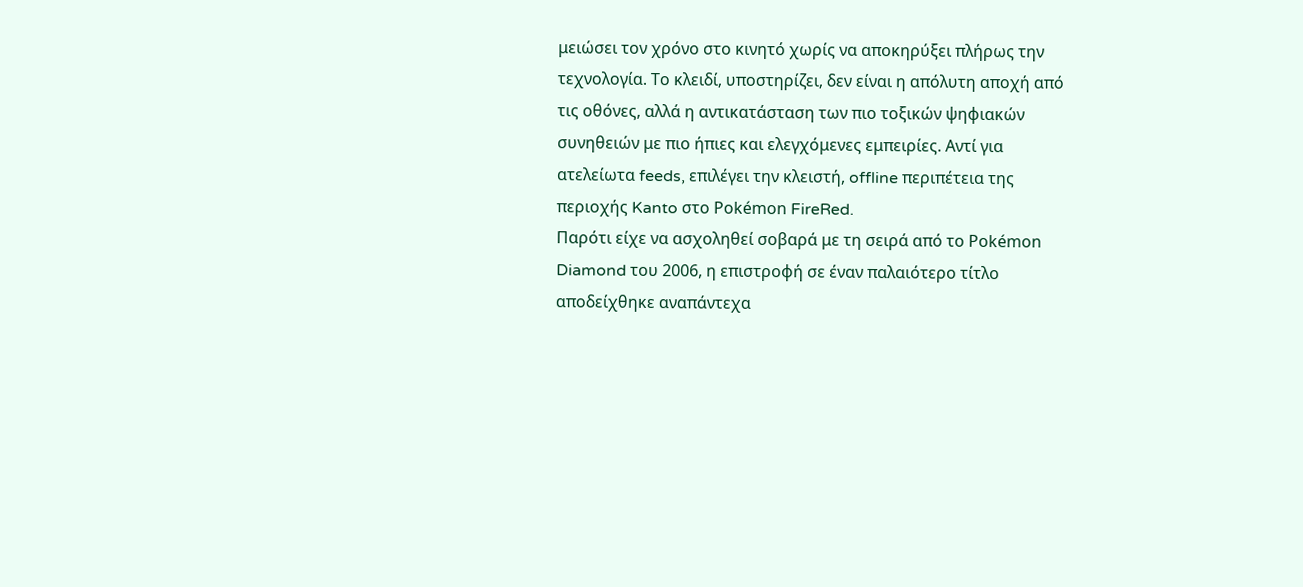μειώσει τον χρόνο στο κινητό χωρίς να αποκηρύξει πλήρως την τεχνολογία. Το κλειδί, υποστηρίζει, δεν είναι η απόλυτη αποχή από τις οθόνες, αλλά η αντικατάσταση των πιο τοξικών ψηφιακών συνηθειών με πιο ήπιες και ελεγχόμενες εμπειρίες. Αντί για ατελείωτα feeds, επιλέγει την κλειστή, offline περιπέτεια της περιοχής Kanto στο Pokémon FireRed.
Παρότι είχε να ασχοληθεί σοβαρά με τη σειρά από το Pokémon Diamond του 2006, η επιστροφή σε έναν παλαιότερο τίτλο αποδείχθηκε αναπάντεχα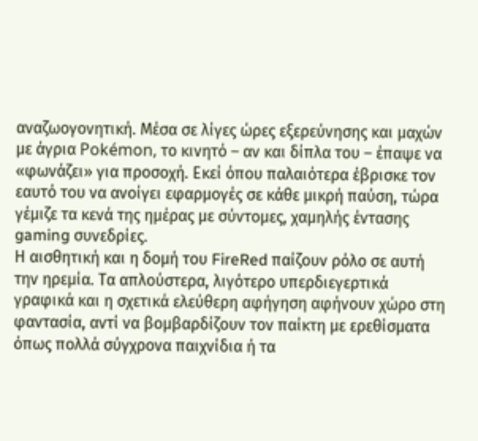αναζωογονητική. Μέσα σε λίγες ώρες εξερεύνησης και μαχών με άγρια Pokémon, το κινητό – αν και δίπλα του – έπαψε να «φωνάζει» για προσοχή. Εκεί όπου παλαιότερα έβρισκε τον εαυτό του να ανοίγει εφαρμογές σε κάθε μικρή παύση, τώρα γέμιζε τα κενά της ημέρας με σύντομες, χαμηλής έντασης gaming συνεδρίες.
Η αισθητική και η δομή του FireRed παίζουν ρόλο σε αυτή την ηρεμία. Τα απλούστερα, λιγότερο υπερδιεγερτικά γραφικά και η σχετικά ελεύθερη αφήγηση αφήνουν χώρο στη φαντασία, αντί να βομβαρδίζουν τον παίκτη με ερεθίσματα όπως πολλά σύγχρονα παιχνίδια ή τα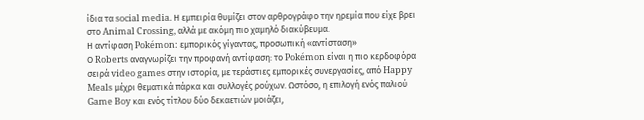ίδια τα social media. Η εμπειρία θυμίζει στον αρθρογράφο την ηρεμία που είχε βρει στο Animal Crossing, αλλά με ακόμη πιο χαμηλό διακύβευμα.
Η αντίφαση Pokémon: εμπορικός γίγαντας, προσωπική «αντίσταση»
Ο Roberts αναγνωρίζει την προφανή αντίφαση: το Pokémon είναι η πιο κερδοφόρα σειρά video games στην ιστορία, με τεράστιες εμπορικές συνεργασίες, από Happy Meals μέχρι θεματικά πάρκα και συλλογές ρούχων. Ωστόσο, η επιλογή ενός παλιού Game Boy και ενός τίτλου δύο δεκαετιών μοιάζει,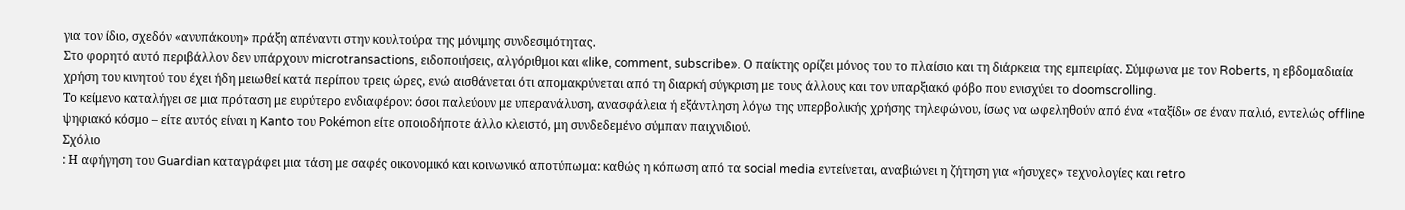για τον ίδιο, σχεδόν «ανυπάκουη» πράξη απέναντι στην κουλτούρα της μόνιμης συνδεσιμότητας.
Στο φορητό αυτό περιβάλλον δεν υπάρχουν microtransactions, ειδοποιήσεις, αλγόριθμοι και «like, comment, subscribe». Ο παίκτης ορίζει μόνος του το πλαίσιο και τη διάρκεια της εμπειρίας. Σύμφωνα με τον Roberts, η εβδομαδιαία χρήση του κινητού του έχει ήδη μειωθεί κατά περίπου τρεις ώρες, ενώ αισθάνεται ότι απομακρύνεται από τη διαρκή σύγκριση με τους άλλους και τον υπαρξιακό φόβο που ενισχύει το doomscrolling.
Το κείμενο καταλήγει σε μια πρόταση με ευρύτερο ενδιαφέρον: όσοι παλεύουν με υπερανάλυση, ανασφάλεια ή εξάντληση λόγω της υπερβολικής χρήσης τηλεφώνου, ίσως να ωφεληθούν από ένα «ταξίδι» σε έναν παλιό, εντελώς offline ψηφιακό κόσμο – είτε αυτός είναι η Kanto του Pokémon είτε οποιοδήποτε άλλο κλειστό, μη συνδεδεμένο σύμπαν παιχνιδιού.
Σχόλιο
: Η αφήγηση του Guardian καταγράφει μια τάση με σαφές οικονομικό και κοινωνικό αποτύπωμα: καθώς η κόπωση από τα social media εντείνεται, αναβιώνει η ζήτηση για «ήσυχες» τεχνολογίες και retro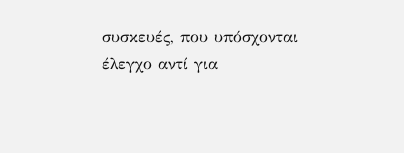συσκευές, που υπόσχονται έλεγχο αντί για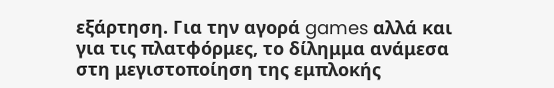εξάρτηση. Για την αγορά games αλλά και για τις πλατφόρμες, το δίλημμα ανάμεσα στη μεγιστοποίηση της εμπλοκής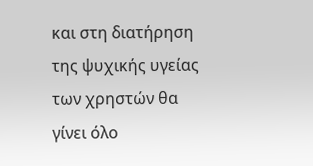και στη διατήρηση της ψυχικής υγείας των χρηστών θα γίνει όλο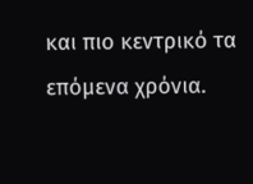και πιο κεντρικό τα επόμενα χρόνια.